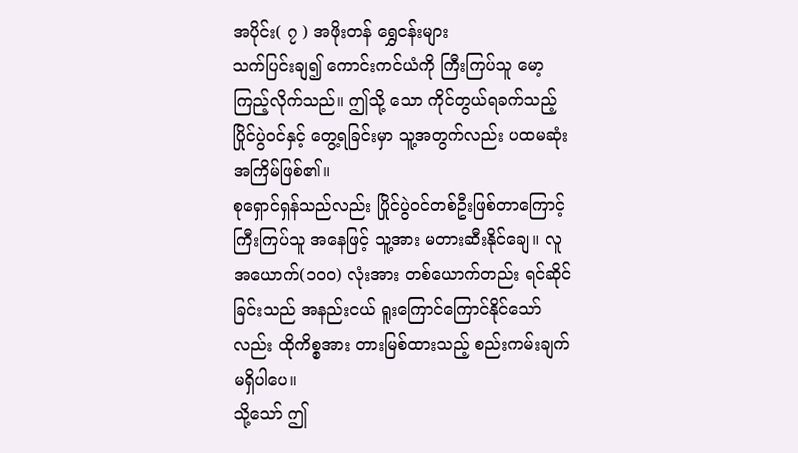အပိုင်း( ၇ ) အဖိုးတန် ရွှေငန်းများ
သက်ပြင်းချ၍ ကောင်းကင်ယံကို ကြီးကြပ်သူ မော့ကြည့်လိုက်သည်။ ဤသို့ သော ကိုင်တွယ်ရခက်သည့် ပြိုင်ပွဲ၀င်နှင့် တွေ့ရခြင်းမှာ သူ့အတွက်လည်း ပထမဆုံးအကြိမ်ဖြစ်၏။
စုရှောင်ရှန်သည်လည်း ပြိုင်ပွဲ၀င်တစ်ဦးဖြစ်တာကြောင့် ကြီးကြပ်သူ အနေဖြင့် သူ့အား မတားဆီးနိုင်ချေ။ လူအယောက်(၁၀၀) လုံးအား တစ်ယောက်တည်း ရင်ဆိုင်ခြင်းသည် အနည်းငယ် ရူးကြောင်ကြောင်နိုင်သော်လည်း ထိုကိစ္စအား တားမြစ်ထားသည့် စည်းကမ်းချက် မရှိပါပေ။
သို့သော် ဤ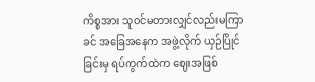ကိစ္စအား သူ၀င်မတားလျှင်လည်းမကြာခင် အခြေအနေက အဖွဲ့လိုက် ယှဉ်ပြိုင်ခြင်းမှ ရပ်ကွက်ထဲက ဈေးအဖြစ်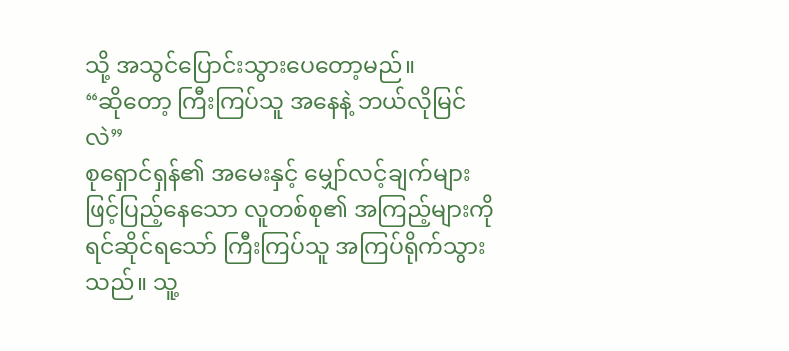သို့ အသွင်ပြောင်းသွားပေတော့မည်။
“ဆိုတော့ ကြီးကြပ်သူ အနေနဲ့ ဘယ်လိုမြင်လဲ”
စုရှောင်ရှန်၏ အမေးနှင့် မျှော်လင့်ချက်များဖြင့်ပြည့်နေသော လူတစ်စု၏ အကြည့်များကို ရင်ဆိုင်ရသော် ကြီးကြပ်သူ အကြပ်ရိုက်သွားသည်။ သူ့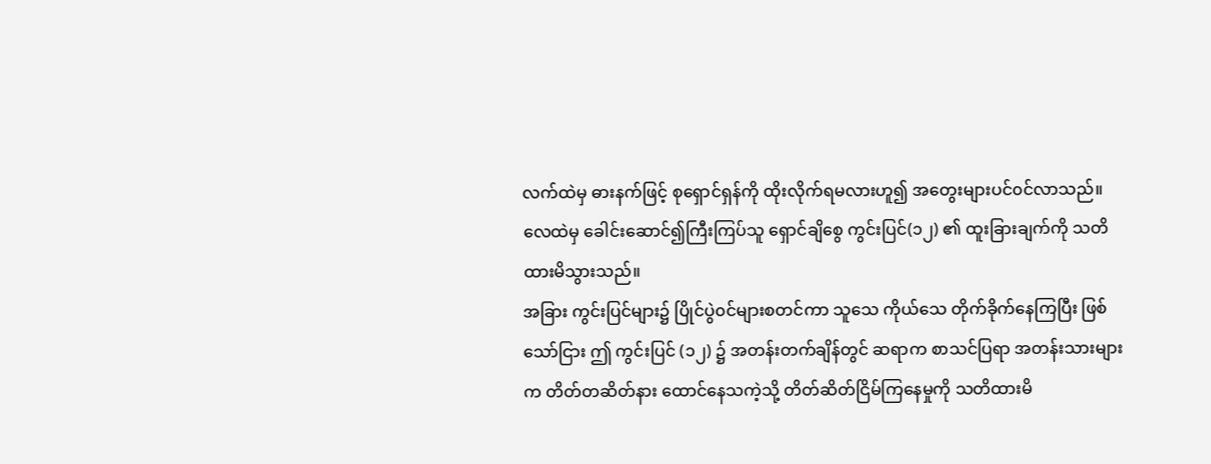လက်ထဲမှ ဓားနက်ဖြင့် စုရှောင်ရှန်ကို ထိုးလိုက်ရမလားဟူ၍ အတွေးများပင်၀င်လာသည်။
လေထဲမှ ခေါင်းဆောင်၍ကြီးကြပ်သူ ရှောင်ချိစွေ ကွင်းပြင်(၁၂) ၏ ထူးခြားချက်ကို သတိထားမိသွားသည်။
အခြား ကွင်းပြင်များ၌ ပြိုင်ပွဲ၀င်များစတင်ကာ သူသေ ကိုယ်သေ တိုက်ခိုက်နေကြပြီး ဖြစ်သော်ငြား ဤ ကွင်းပြင် (၁၂) ၌ အတန်းတက်ချိန်တွင် ဆရာက စာသင်ပြရာ အတန်းသားများက တိတ်တဆိတ်နား ထောင်နေသကဲ့သို့ တိတ်ဆိတ်ငြိမ်ကြနေမှုကို သတိထားမိ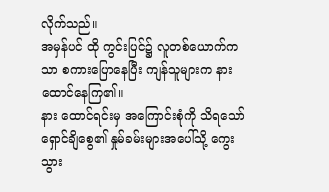လိုက်သည်။
အမှန်ပင် ထို ကွင်းပြင်၌ လူတစ်ယောက်ကသာ စကားပြောနေပြီး ကျန်သူများက နားထောင်နေကြ၏။
နား ထောင်ရင်းမှ အကြောင်းစုံကို သိရသော် ရှောင်ချိစွေ၏ နှုမ်ခမ်းများအပေါ်သို့ ကွေးသွား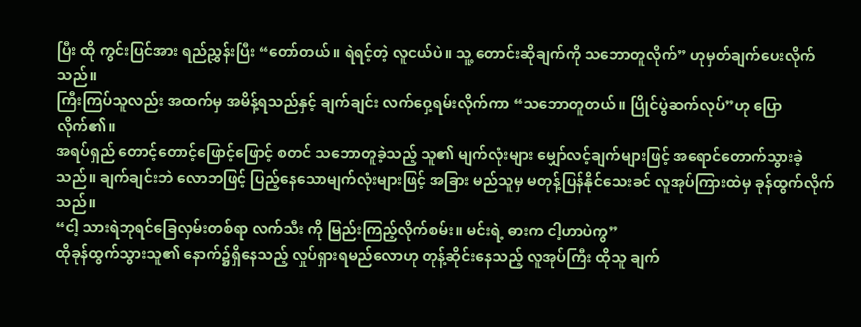ပြီး ထို ကွင်းပြင်အား ရည်ညွှန်းပြီး “တော်တယ်။ ရဲရင့်တဲ့ လူငယ်ပဲ။ သူ့ တောင်းဆိုချက်ကို သဘောတူလိုက်” ဟုမှတ်ချက်ပေးလိုက်သည်။
ကြီးကြပ်သူလည်း အထက်မှ အမိန့်ရသည်နှင့် ချက်ချင်း လက်ဝှေ့ရမ်းလိုက်ကာ “သဘောတူတယ်။ ပြိုင်ပွဲဆက်လုပ်”ဟု ပြောလိုက်၏။
အရပ်ရှည် တောင့်တောင့်ဖြောင့်ဖြောင့် စတင် သဘောတူခဲ့သည့် သူ၏ မျက်လုံးများ မျှော်လင့်ချက်များဖြင့် အရောင်တောက်သွားခဲ့သည်။ ချက်ချင်းဘဲ လောဘဖြင့် ပြည့်နေသောမျက်လုံးများဖြင့် အခြား မည်သူမှ မတုန့်ပြန်နိုင်သေးခင် လူအုပ်ကြားထဲမှ ခုန်ထွက်လိုက်သည်။
“ငါ့ သားရဲဘုရင်ခြေလှမ်းတစ်ရာ လက်သီး ကို မြည်းကြည့်လိုက်စမ်း။ မင်းရဲ့ ဓားက ငါ့ဟာပဲကွ”
ထိုခုန်ထွက်သွားသူ၏ နောက်၌ရှိနေသည့် လှုပ်ရှားရမည်လောဟု တုန့်ဆိုင်းနေသည့် လူအုပ်ကြီး ထိုသူ ချက်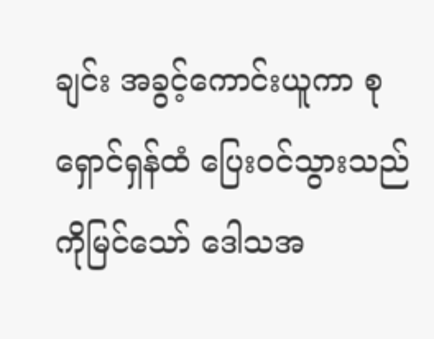ချင်း အခွင့်ကောင်းယူကာ စုရှောင်ရှန်ထံ ပြေး၀င်သွားသည်ကိုမြင်သော် ဒေါသအ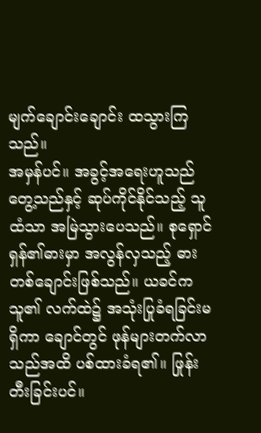မျက်ချောင်းချောင်း ထသွားကြသည်။
အမှန်ပင်။ အခွင့်အရေးဟူသည် တွေ့သည်နှင့် ဆုပ်ကိုင်နိုင်သည့် သူထံသာ အမြဲသွားပေသည်။ စုရှောင်ရှန်၏ဓားမှာ အလွန်လှသည့် ဓားတစ်ချောင်းဖြစ်သည်။ ယခင်က သူ၏ လက်ထဲ၌ အသုံးပြုခံရခြင်းမရှိကာ ချောင်တွင် ဖုန်များတက်လာသည်အထိ ပစ်ထားခံရ၏။ ဖြုန်းတီးခြင်းပင်။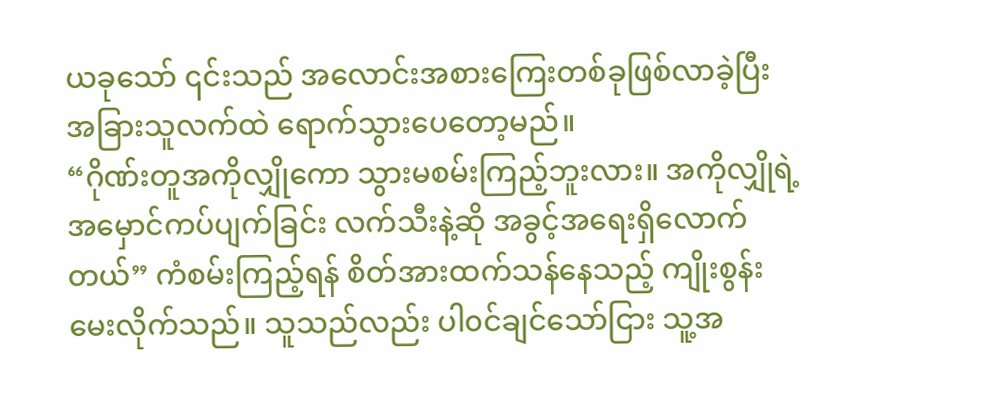ယခုသော် ၎င်းသည် အလောင်းအစားကြေးတစ်ခုဖြစ်လာခဲ့ပြီး အခြားသူလက်ထဲ ရောက်သွားပေတော့မည်။
“ဂိုဏ်းတူအကိုလျှိုကော သွားမစမ်းကြည့်ဘူးလား။ အကိုလျှိုရဲ့ အမှောင်ကပ်ပျက်ခြင်း လက်သီးနဲ့ဆို အခွင့်အရေးရှိလောက်တယ်” ကံစမ်းကြည့်ရန် စိတ်အားထက်သန်နေသည့် ကျိုးစွန်း မေးလိုက်သည်။ သူသည်လည်း ပါ၀င်ချင်သော်ငြား သူ့အ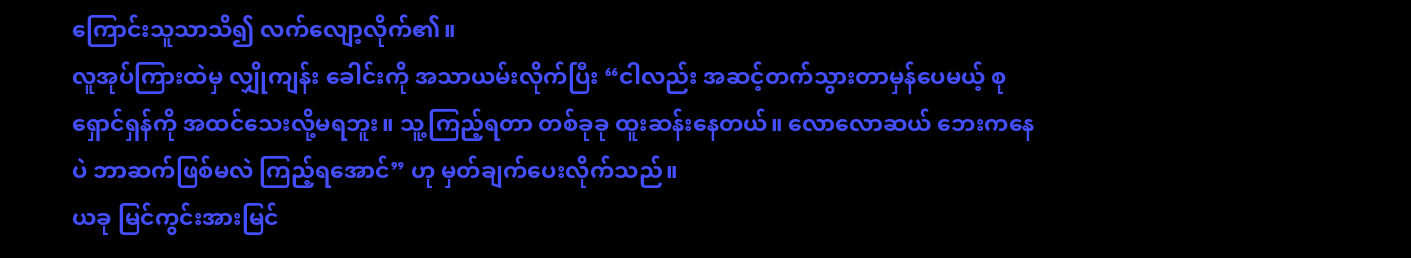ကြောင်းသူသာသိ၍ လက်လျော့လိုက်၏။
လူအုပ်ကြားထဲမှ လျှိုကျန်း ခေါင်းကို အသာယမ်းလိုက်ပြီး “ငါလည်း အဆင့်တက်သွားတာမှန်ပေမယ့် စုရှောင်ရှန်ကို အထင်သေးလို့မရဘူး။ သူ့ကြည့်ရတာ တစ်ခုခု ထူးဆန်းနေတယ်။ လောလောဆယ် ဘေးကနေပဲ ဘာဆက်ဖြစ်မလဲ ကြည့်ရအောင်” ဟု မှတ်ချက်ပေးလိုက်သည်။
ယခု မြင်ကွင်းအားမြင်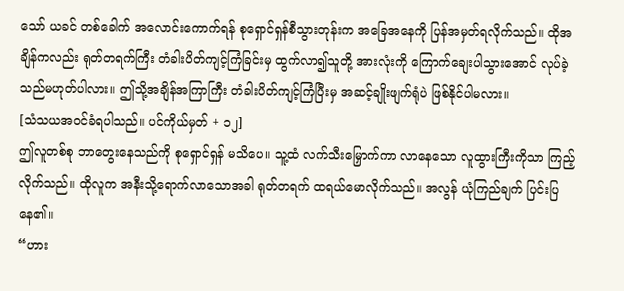သော် ယခင် တစ်ခေါက် အလောင်းကောက်ရန် စုရှောင်ရှန်စီသွားတုန်းက အခြေအနေကို ပြန်အမှတ်ရလိုက်သည်။ ထိုအချိန်ကလည်း ရုတ်တရက်ကြီး တံခါးပိတ်ကျင့်ကြံခြင်းမှ ထွက်လာ၍သူတို့ အားလုံးကို ကြောက်ချေးပါသွားအောင် လုပ်ခဲ့သည်မဟုတ်ပါလား။ ဤသို့အချိန်အကြာကြီး တံခါးပိတ်ကျင့်ကြံပြီးမှ အဆင့်ချိုးဖျက်ရုံပဲ ဖြစ်နိုင်ပါမလား။
[သံသယအ၀င်ခံရပါသည်။ ပင်ကိုယ်မှတ် + ၁၂]
ဤလူတစ်စု ဘာတွေးနေသည်ကို စုရှောင်ရှန် မသိပေ။ သူ့ထံ လက်သီးမြှောက်ကာ လာနေသော လူထွားကြီးကိုသာ ကြည့်လိုက်သည်။ ထိုလူက အနီးသို့ရောက်လာသောအခါ ရုတ်တရက် ထရယ်မောလိုက်သည်။ အလွန် ယုံကြည်ချက် ပြင်းပြနေ၏။
“ဟား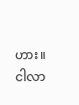ဟား။ ငါလာ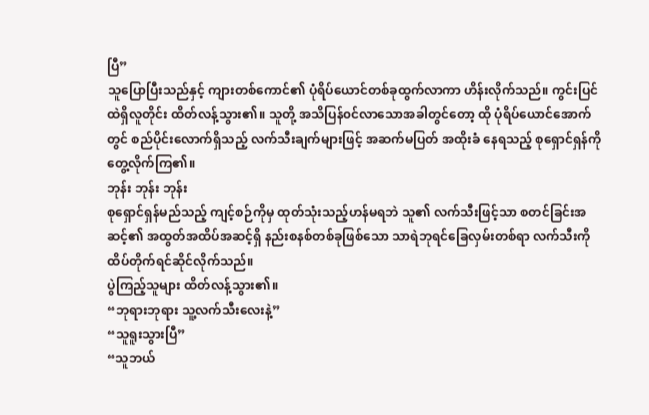ပြီ”
သူပြောပြီးသည်နှင့် ကျားတစ်ကောင်၏ ပုံရိပ်ယောင်တစ်ခုထွက်လာကာ ဟိန်းလိုက်သည်။ ကွင်းပြင်ထဲရှိလူတိုင်း ထိတ်လန့်သွား၏။ သူတို့ အသိပြန်၀င်လာသောအခါတွင်တော့ ထို ပုံရိပ်ယောင်အောက်တွင် စည်ပိုင်းလောက်ရှိသည့် လက်သီးချက်များဖြင့် အဆက်မပြတ် အထိုးခံ နေရသည့် စုရှောင်ရှန်ကို တွေ့လိုက်ကြ၏။
ဘုန်း ဘုန်း ဘုန်း
စုရှောင်ရှန်မည်သည့် ကျင့်စဉ်ကိုမှ ထုတ်သုံးသည့်ဟန်မရဘဲ သူ၏ လက်သီးဖြင့်သာ စတင်ခြင်းအဆင့်၏ အထွတ်အထိပ်အဆင့်ရှိ နည်းစနစ်တစ်ခုဖြစ်သော သာရဲဘုရင်ခြေလှမ်းတစ်ရာ လက်သီးကိုထိပ်တိုက်ရင်ဆိုင်လိုက်သည်။
ပွဲကြည့်သူများ ထိတ်လန့်သွား၏။
“ဘုရားဘုရား သူ့လက်သီးလေးနဲ့”
“သူရူးသွားပြီ”
“သူဘယ်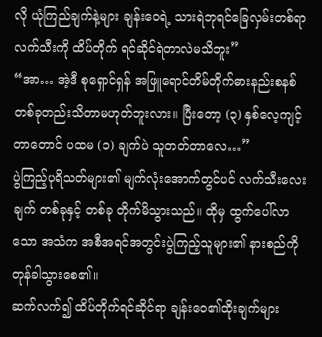လို ယုံကြည်ချက်နဲ့များ ချန်းဝေရဲ့ သားရဲဘုရင်ခြေလှမ်းတစ်ရာလက်သီးကို ထိပ်တိုက် ရင်ဆိုင်ရဲတာလဲမသိဘူး”
“အာ… အဲ့ဒီ စုရှောင်ရှန် အဖြူရောင်တိမ်တိုက်ဓားနည်းစနစ် တစ်ခုတည်းသိတာမဟုတ်ဘူးလား။ ပြီးတော့ (၃) နှစ်လေ့ကျင့်တာတောင် ပထမ (၁) ချက်ပဲ သူတတ်တာလေ…”
ပွဲကြည့်ပုရိသတ်များ၏ မျက်လုံးအောက်တွင်ပင် လက်သီးလေးချက် တစ်ခုနှင့် တစ်ခု တိုက်မိသွားသည်။ ထိုမှ ထွက်ပေါ်လာသော အသံက အစီအရင်အတွင်းပွဲကြည့်သူများ၏ နားစည်ကို တုန်ခါသွားစေ၏။
ဆက်လက်၍ ထိပ်တိုက်ရင်ဆိုင်ရာ ချန်းဝေ၏ထိုးချက်များ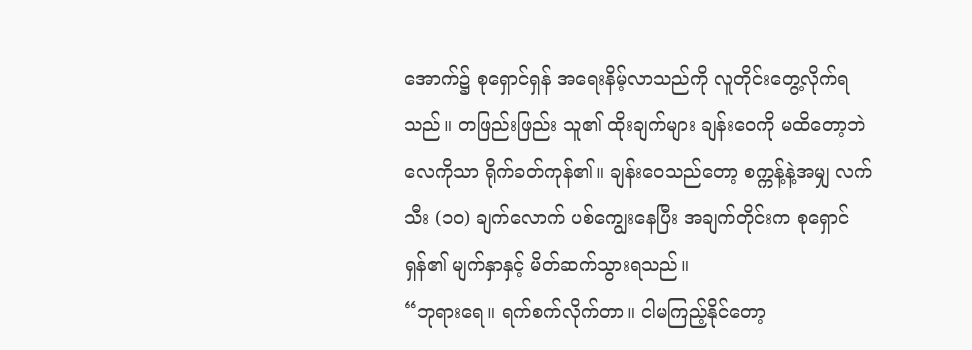အောက်၌ စုရှောင်ရှန် အရေးနိမ့်လာသည်ကို လူတိုင်းတွေ့လိုက်ရသည်။ တဖြည်းဖြည်း သူ၏ ထိုးချက်များ ချန်းဝေကို မထိတော့ဘဲ လေကိုသာ ရိုက်ခတ်ကုန်၏။ ချန်းဝေသည်တော့ စက္ကန့်နဲ့အမျှ လက်သီး (၁၀) ချက်လောက် ပစ်ကျွေးနေပြီး အချက်တိုင်းက စုရှောင်ရှန်၏ မျက်နှာနှင့် မိတ်ဆက်သွားရသည်။
“ဘုရားရေ။ ရက်စက်လိုက်တာ။ ငါမကြည့်နိုင်တော့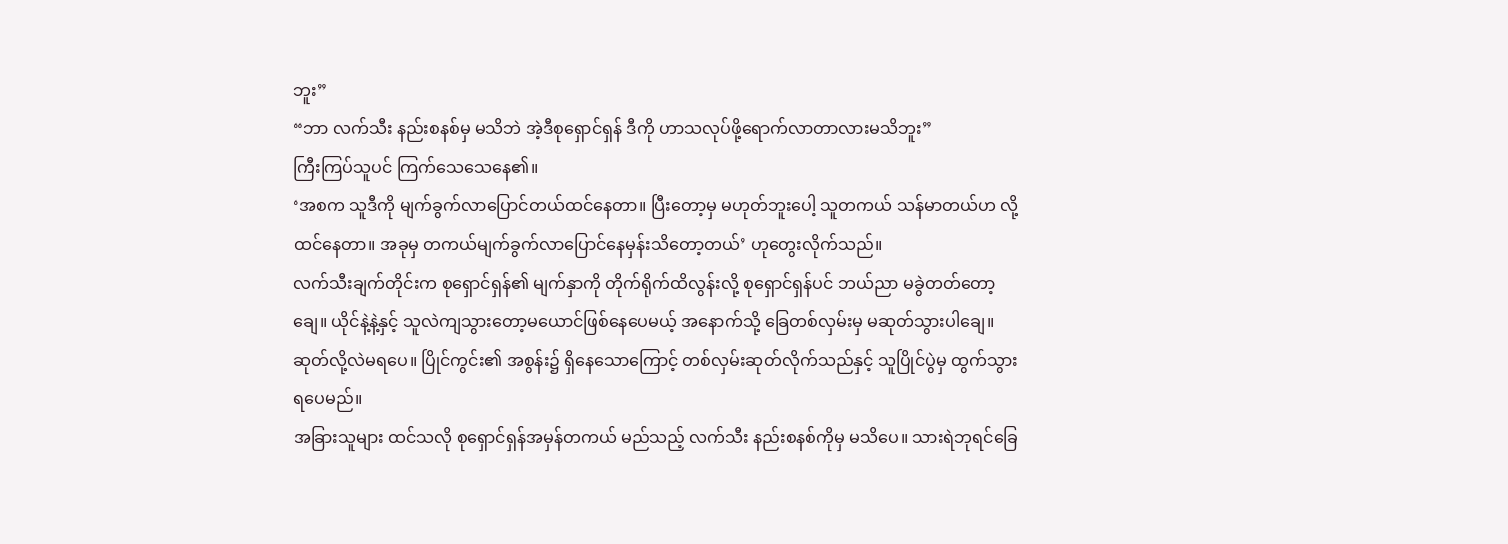ဘူး”
“ဘာ လက်သီး နည်းစနစ်မှ မသိဘဲ အဲ့ဒီစုရှောင်ရှန် ဒီကို ဟာသလုပ်ဖို့ရောက်လာတာလားမသိဘူး”
ကြီးကြပ်သူပင် ကြက်သေသေနေ၏။
‘အစက သူဒီကို မျက်ခွက်လာပြောင်တယ်ထင်နေတာ။ ပြီးတော့မှ မဟုတ်ဘူးပေါ့ သူတကယ် သန်မာတယ်ဟ လို့ ထင်နေတာ။ အခုမှ တကယ်မျက်ခွက်လာပြောင်နေမှန်းသိတော့တယ်’ ဟုတွေးလိုက်သည်။
လက်သီးချက်တိုင်းက စုရှောင်ရှန်၏ မျက်နှာကို တိုက်ရိုက်ထိလွန်းလို့ စုရှောင်ရှန်ပင် ဘယ်ညာ မခွဲတတ်တော့ချေ။ ယိုင်နဲ့နဲ့နှင့် သူလဲကျသွားတော့မယောင်ဖြစ်နေပေမယ့် အနောက်သို့ ခြေတစ်လှမ်းမှ မဆုတ်သွားပါချေ။
ဆုတ်လို့လဲမရပေ။ ပြိုင်ကွင်း၏ အစွန်း၌ ရှိနေသောကြောင့် တစ်လှမ်းဆုတ်လိုက်သည်နှင့် သူပြိုင်ပွဲမှ ထွက်သွားရပေမည်။
အခြားသူများ ထင်သလို စုရှောင်ရှန်အမှန်တကယ် မည်သည့် လက်သီး နည်းစနစ်ကိုမှ မသိပေ။ သားရဲဘုရင်ခြေ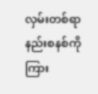လှမ်းတစ်ရာ နည်းစနစ်ကို ကြား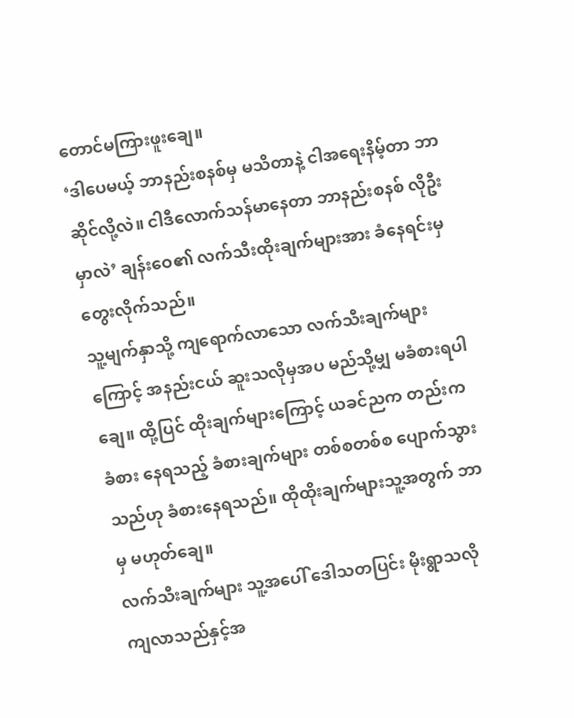တောင်မကြားဖူးချေ။
‘ဒါပေမယ့် ဘာနည်းစနစ်မှ မသိတာနဲ့ ငါအရေးနိမ့်တာ ဘာဆိုင်လို့လဲ။ ငါဒီလောက်သန်မာနေတာ ဘာနည်းစနစ် လိုဦးမှာလဲ’ ချန်းဝေ၏ လက်သီးထိုးချက်များအား ခံနေရင်းမှ တွေးလိုက်သည်။
သူ့မျက်နှာသို့ ကျရောက်လာသော လက်သီးချက်များကြောင့် အနည်းငယ် ဆူးသလိုမှအပ မည်သို့မျှ မခံစားရပါချေ။ ထို့ပြင် ထိုးချက်များကြောင့် ယခင်ညက တည်းက ခံစား နေရသည့် ခံစားချက်များ တစ်စတစ်စ ပျောက်သွားသည်ဟု ခံစားနေရသည်။ ထိုထိုးချက်များသူ့အတွက် ဘာမှ မဟုတ်ချေ။
လက်သီးချက်များ သူ့အပေါ် ဒေါသတပြင်း မိုးရွာသလို ကျလာသည်နှင့်အ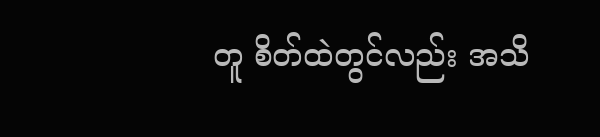တူ စိတ်ထဲတွင်လည်း အသိ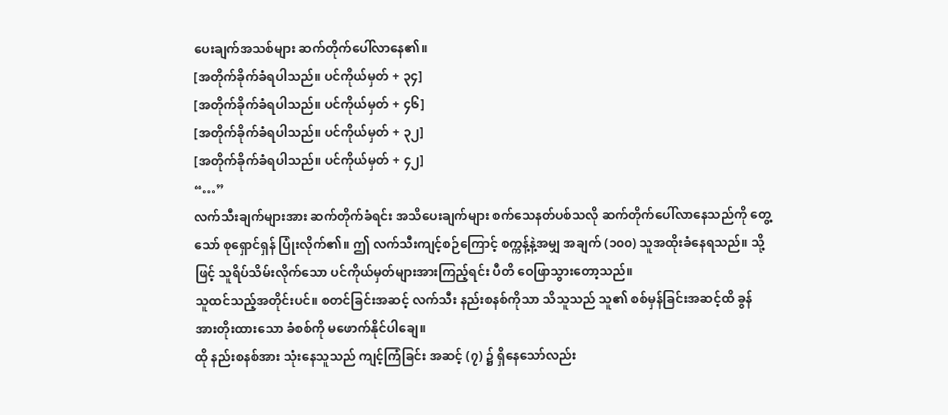ပေးချက်အသစ်များ ဆက်တိုက်ပေါ်လာနေ၏။
[အတိုက်ခိုက်ခံရပါသည်။ ပင်ကိုယ်မှတ် + ၃၄]
[အတိုက်ခိုက်ခံရပါသည်။ ပင်ကိုယ်မှတ် + ၄၆]
[အတိုက်ခိုက်ခံရပါသည်။ ပင်ကိုယ်မှတ် + ၃၂]
[အတိုက်ခိုက်ခံရပါသည်။ ပင်ကိုယ်မှတ် + ၄၂]
“…”
လက်သီးချက်များအား ဆက်တိုက်ခံရင်း အသိပေးချက်များ စက်သေနတ်ပစ်သလို ဆက်တိုက်ပေါ်လာနေသည်ကို တွေ့သော် စုရှောင်ရှန် ပြုံးလိုက်၏။ ဤ လက်သီးကျင့်စဉ်ကြောင့် စက္ကန့်နဲ့အမျှ အချက် (၁၀၀) သူအထိုးခံနေရသည်။ သို့ဖြင့် သူရိပ်သိမ်းလိုက်သော ပင်ကိုယ်မှတ်များအားကြည့်ရင်း ပီတိ ဝေဖြာသွားတော့သည်။
သူထင်သည့်အတိုင်းပင်။ စတင်ခြင်းအဆင့် လက်သီး နည်းစနစ်ကိုသာ သိသူသည် သူ၏ စစ်မှန်ခြင်းအဆင့်ထိ ခွန်အားတိုးထားသော ခံစစ်ကို မဖောက်နိုင်ပါချေ။
ထို နည်းစနစ်အား သုံးနေသူသည် ကျင့်ကြံခြင်း အဆင့် (၇) ၌ ရှိနေသော်လည်း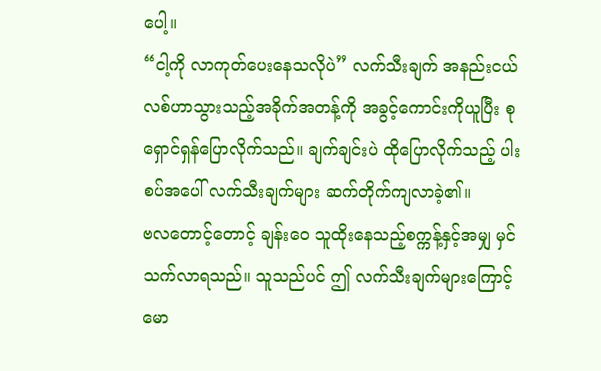ပေါ့။
“ငါ့ကို လာကုတ်ပေးနေသလိုပဲ” လက်သီးချက် အနည်းငယ် လစ်ဟာသွားသည့်အခိုက်အတန့်ကို အခွင့်ကောင်းကိုယူပြီး စုရှောင်ရှန်ပြောလိုက်သည်။ ချက်ချင်းပဲ ထိုပြောလိုက်သည့် ပါးစပ်အပေါ် လက်သီးချက်များ ဆက်တိုက်ကျလာခဲ့၏။
ဗလတောင့်တောင့် ချန်းဝေ သူထိုးနေသည့်စက္ကန့်နှင့်အမျှ မှင်သက်လာရသည်။ သူသည်ပင် ဤ လက်သီးချက်များကြောင့် မော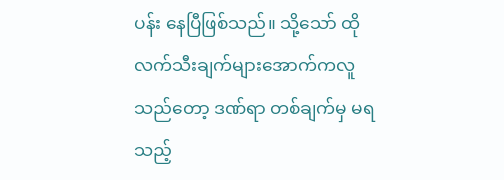ပန်း နေပြီဖြစ်သည်။ သို့သော် ထိုလက်သီးချက်များအောက်ကလူသည်တော့ ဒဏ်ရာ တစ်ချက်မှ မရသည့်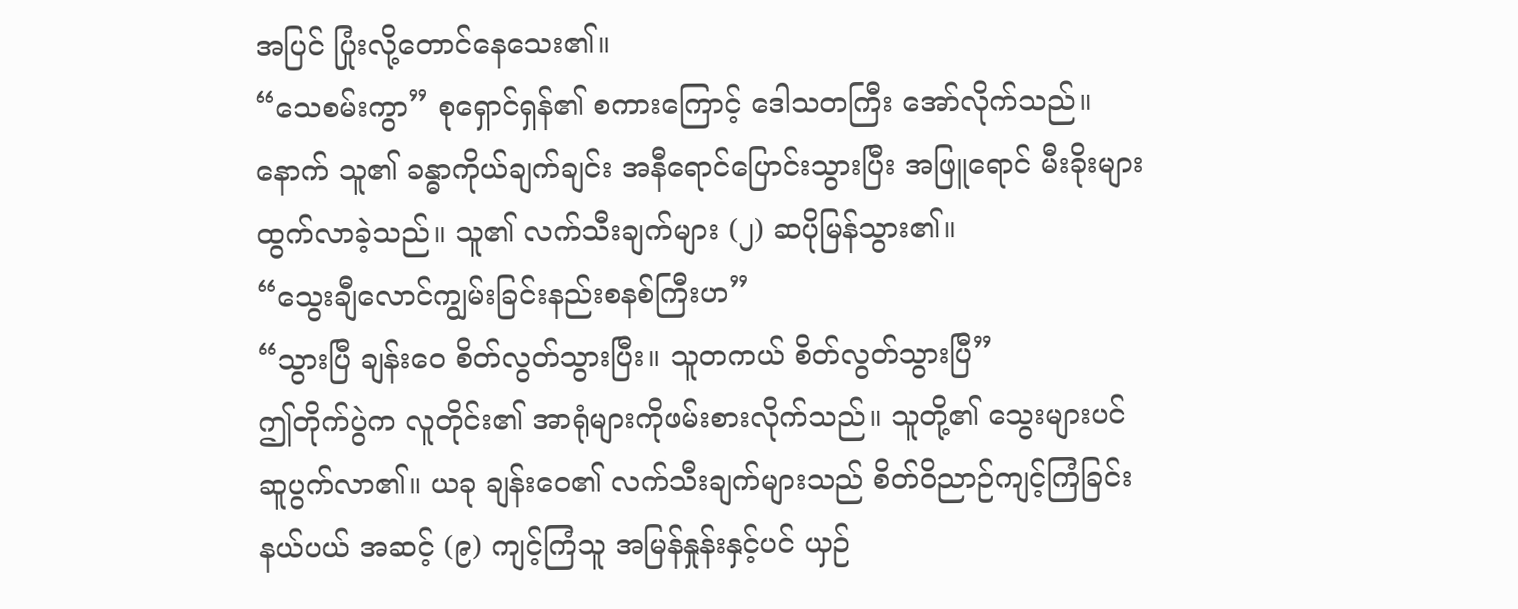အပြင် ပြုံးလို့တောင်နေသေး၏။
“သေစမ်းကွာ” စုရှောင်ရှန်၏ စကားကြောင့် ဒေါသတကြီး အော်လိုက်သည်။ နောက် သူ၏ ခန္ဓာကိုယ်ချက်ချင်း အနီရောင်ပြောင်းသွားပြီး အဖြူရောင် မီးခိုးများ ထွက်လာခဲ့သည်။ သူ၏ လက်သီးချက်များ (၂) ဆပိုမြန်သွား၏။
“သွေးချီလောင်ကျွမ်းခြင်းနည်းစနစ်ကြီးဟ”
“သွားပြီ ချန်းဝေ စိတ်လွတ်သွားပြီး။ သူတကယ် စိတ်လွတ်သွားပြီ”
ဤတိုက်ပွဲက လူတိုင်း၏ အာရုံများကိုဖမ်းစားလိုက်သည်။ သူတို့၏ သွေးများပင် ဆူပွက်လာ၏။ ယခု ချန်းဝေ၏ လက်သီးချက်များသည် စိတ်ဝိညာဉ်ကျင့်ကြံခြင်း နယ်ပယ် အဆင့် (၉) ကျင့်ကြံသူ အမြန်နှုန်းနှင့်ပင် ယှဉ်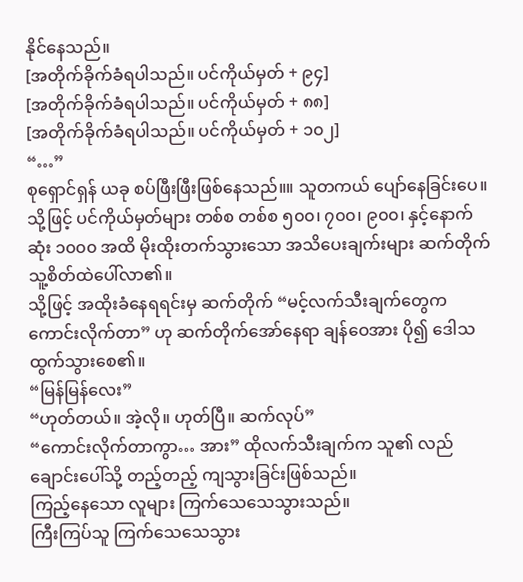နိုင်နေသည်။
[အတိုက်ခိုက်ခံရပါသည်။ ပင်ကိုယ်မှတ် + ၉၄]
[အတိုက်ခိုက်ခံရပါသည်။ ပင်ကိုယ်မှတ် + ၈၈]
[အတိုက်ခိုက်ခံရပါသည်။ ပင်ကိုယ်မှတ် + ၁၀၂]
“…”
စုရှောင်ရှန် ယခု စပ်ဖြီးဖြီးဖြစ်နေသည်။။ သူတကယ် ပျော်နေခြင်းပေ။
သို့ဖြင့် ပင်ကိုယ်မှတ်များ တစ်စ တစ်စ ၅၀၀၊ ၇၀၀၊ ၉၀၀၊ နှင့်နောက်ဆုံး ၁၀၀၀ အထိ မိုးထိုးတက်သွားသော အသိပေးချက်းများ ဆက်တိုက် သူ့စိတ်ထဲပေါ်လာ၏။
သို့ဖြင့် အထိုးခံနေရရင်းမှ ဆက်တိုက် “မင့်လက်သီးချက်တွေကကောင်းလိုက်တာ” ဟု ဆက်တိုက်အော်နေရာ ချန်ဝေအား ပို၍ ဒေါသထွက်သွားစေ၏။
“မြန်မြန်လေး”
“ဟုတ်တယ်။ အဲ့လို။ ဟုတ်ပြီ။ ဆက်လုပ်”
“ကောင်းလိုက်တာကွာ… အား” ထိုလက်သီးချက်က သူ၏ လည်ချောင်းပေါ်သို့ တည့်တည့် ကျသွားခြင်းဖြစ်သည်။
ကြည့်နေသော လူများ ကြက်သေသေသွားသည်။
ကြီးကြပ်သူ ကြက်သေသေသွား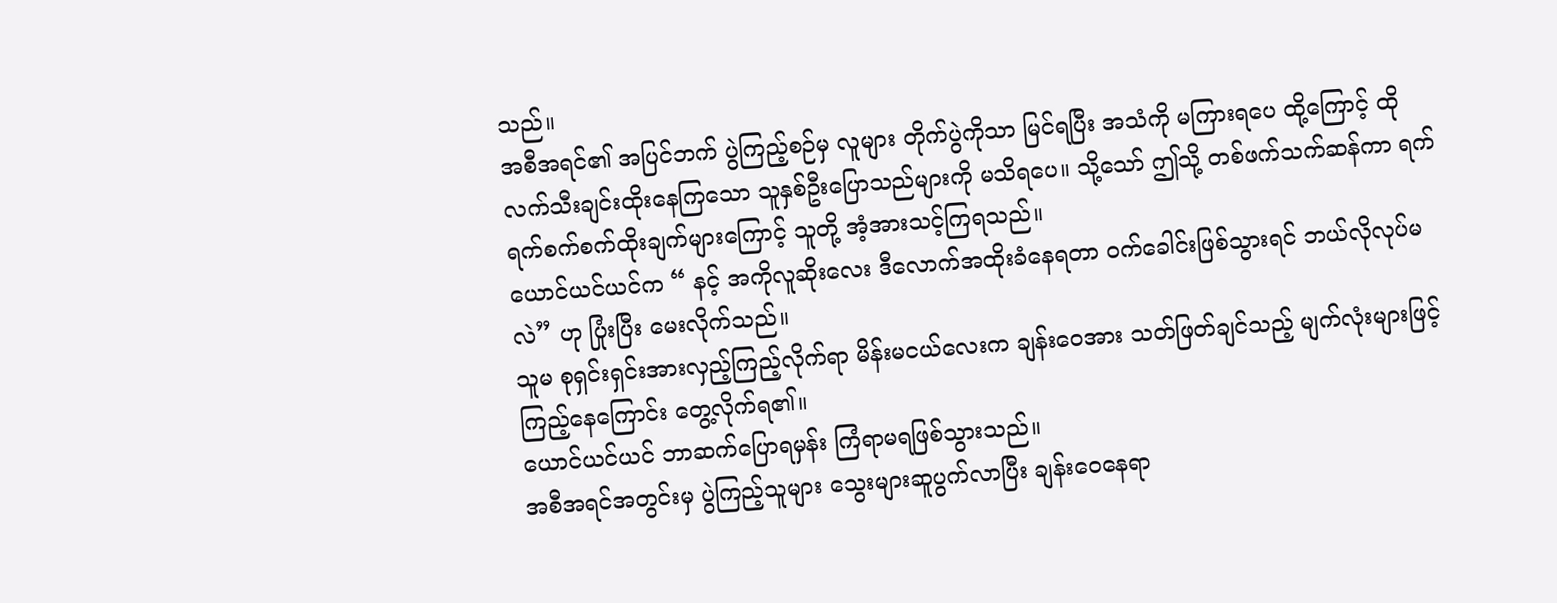သည်။
အစီအရင်၏ အပြင်ဘက် ပွဲကြည့်စဉ်မှ လူများ တိုက်ပွဲကိုသာ မြင်ရပြီး အသံကို မကြားရပေ ထို့ကြောင့် ထို လက်သီးချင်းထိုးနေကြသော သူနှစ်ဦးပြောသည်များကို မသိရပေ။ သို့သော် ဤသို့ တစ်ဖက်သက်ဆန်ကာ ရက်ရက်စက်စက်ထိုးချက်များကြောင့် သူတို့ အံ့အားသင့်ကြရသည်။
ယောင်ယင်ယင်က “ နင့် အကိုလူဆိုးလေး ဒီလောက်အထိုးခံနေရတာ ၀က်ခေါင်းဖြစ်သွားရင် ဘယ်လိုလုပ်မလဲ” ဟု ပြုံးပြီး မေးလိုက်သည်။
သူမ စုရှင်းရှင်းအားလှည့်ကြည့်လိုက်ရာ မိန်းမငယ်လေးက ချန်းဝေအား သတ်ဖြတ်ချင်သည့် မျက်လုံးများဖြင့် ကြည့်နေကြောင်း တွေ့လိုက်ရ၏။
ယောင်ယင်ယင် ဘာဆက်ပြောရမှန်း ကြံရာမရဖြစ်သွားသည်။
အစီအရင်အတွင်းမှ ပွဲကြည့်သူများ သွေးများဆူပွက်လာပြီး ချန်းဝေနေရာ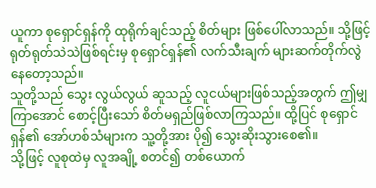ယူကာ စုရှောင်ရှန်ကို ထုရိုက်ချင်သည့် စိတ်များ ဖြစ်ပေါ်လာသည်။ သို့ဖြင့် ရုတ်ရုတ်သဲသဲဖြစ်ရင်းမှ စုရှောင်ရှန်၏ လက်သီးချက် များဆက်တိုက်လွဲနေတော့သည်။
သူတို့သည် သွေး လွယ်လွယ် ဆူသည့် လူငယ်များဖြစ်သည့်အတွက် ဤမျှကြာအောင် စောင့်ပြီးသော် စိတ်မရှည်ဖြစ်လာကြသည်။ ထို့ပြင် စုရှောင်ရှန်၏ အော်ဟစ်သံများက သူ့တို့အား ပို၍ သွေးဆိုးသွားစေ၏။
သို့ဖြင့် လူစုထဲမှ လူအချို့ စတင်၍ တစ်ယောက်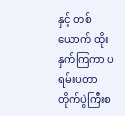နှင့် တစ်ယောက် ထိုးနှက်ကြကာ ပရမ်းပတာ တိုက်ပွဲကြီးစ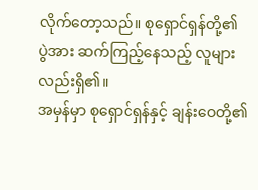လိုက်တော့သည်။ စုရှောင်ရှန်တို့၏ ပွဲအား ဆက်ကြည့်နေသည့် လူများလည်းရှိ၏။
အမှန်မှာ စုရှောင်ရှန်နှင့် ချန်းဝေတို့၏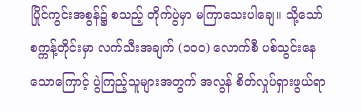ပြိုင်ကွင်းအစွန်၌ စသည့် တိုက်ပွဲမှာ မကြာသေးပါချေ။ သို့သော် စက္ကန့်တိုင်းမှာ လက်သီးအချက် (၁၀၀) လောက်စီ ပစ်သွင်းနေသောကြောင့် ပွဲကြည့်သူများအတွက် အလွန် စိတ်လှုပ်ရှားဖွယ်ရာ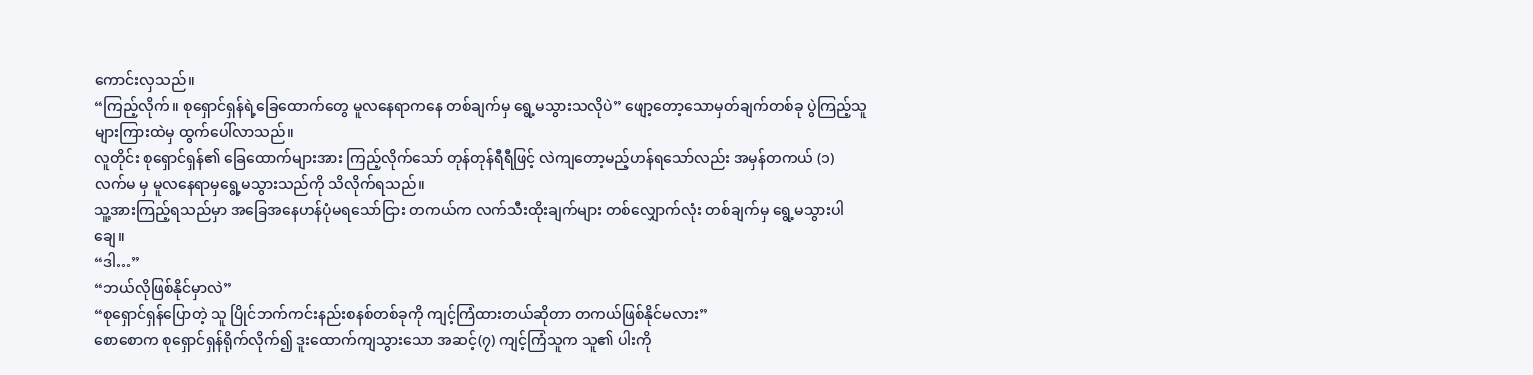ကောင်းလှသည်။
“ကြည့်လိုက်။ စုရှောင်ရှန်ရဲ့ခြေထောက်တွေ မူလနေရာကနေ တစ်ချက်မှ ရွေ့မသွားသလိုပဲ” ဖျော့တော့သောမှတ်ချက်တစ်ခု ပွဲကြည့်သူများကြားထဲမှ ထွက်ပေါ်လာသည်။
လူတိုင်း စုရှောင်ရှန်၏ ခြေထောက်များအား ကြည့်လိုက်သော် တုန်တုန်ရီရီဖြင့် လဲကျတော့မည့်ဟန်ရသော်လည်း အမှန်တကယ် (၁) လက်မ မှ မူလနေရာမှရွေ့မသွားသည်ကို သိလိုက်ရသည်။
သူ့အားကြည့်ရသည်မှာ အခြေအနေဟန်ပုံမရသော်ငြား တကယ်က လက်သီးထိုးချက်များ တစ်လျှောက်လုံး တစ်ချက်မှ ရွေ့မသွားပါချေ။
“ဒါ…”
“ဘယ်လိုဖြစ်နိုင်မှာလဲ”
“စုရှောင်ရှန်ပြောတဲ့ သူ ပြိုင်ဘက်ကင်းနည်းစနစ်တစ်ခုကို ကျင့်ကြံထားတယ်ဆိုတာ တကယ်ဖြစ်နိုင်မလား”
စောစောက စုရှောင်ရှန်ရိုက်လိုက်၍ ဒူးထောက်ကျသွားသော အဆင့်(၇) ကျင့်ကြံသူက သူ၏ ပါးကို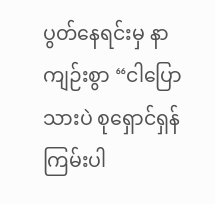ပွတ်နေရင်းမှ နာကျဉ်းစွာ “ငါပြောသားပဲ စုရှောင်ရှန် ကြမ်းပါ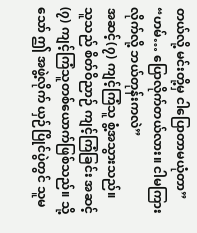တယ်လို့ မင်းတို့မှ ငါပြောတာမယုံတာ”
“ဟမ်… ပြောလိုက်တယ်လား။ ငါမကြားလိုက်လို့ ဘယ်တုန်းကလဲ”
အဆင့်(၇) ကျင့်ကြံသူ စွံ့အသွားသည်။
သူသည် စိတ်ဝိညာဉ် ကျင့်ကြံခြင်း အဆင့်(၇) ကျင့်ကြံသူတစ်ယောက်ဖြစ်သည်။ သို့သော် ဤ အဖွဲ့လိုက် ယှဉ်ပြိုင်ပွဲတွင် သူမ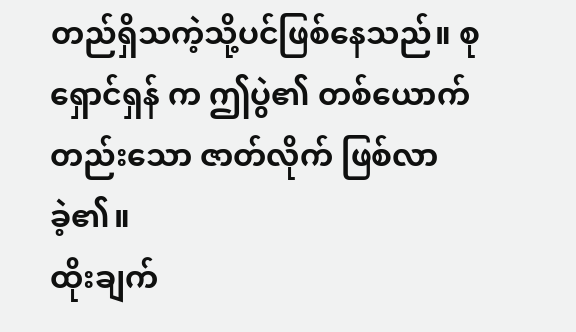တည်ရှိသကဲ့သို့ပင်ဖြစ်နေသည်။ စုရှောင်ရှန် က ဤပွဲ၏ တစ်ယောက်တည်းသော ဇာတ်လိုက် ဖြစ်လာခဲ့၏။
ထိုးချက်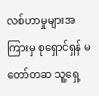လစ်ဟာမှုများအကြားမှ စုရှောင်ရှန် မတော်တဆ သူ့ရှေ့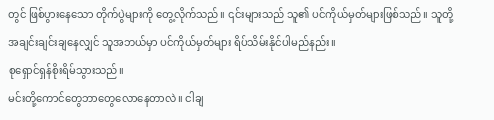တွင် ဖြစ်ပွားနေသော တိုက်ပွဲများကို တွေ့လိုက်သည်။ ၎င်းများသည် သူ၏ ပင်ကိုယ်မှတ်များဖြစ်သည်။ သူတို့အချင်းချင်းချနေလျှင် သူအဘယ်မှာ ပင်ကိုယ်မှတ်များ ရိပ်သိမ်းနိုင်ပါမည်နည်း။
စုရှောင်ရှန်စိုးရိမ်သွားသည်။
မင်းတို့ကောင်တွေဘာတွေလောနေတာလဲ။ ငါချ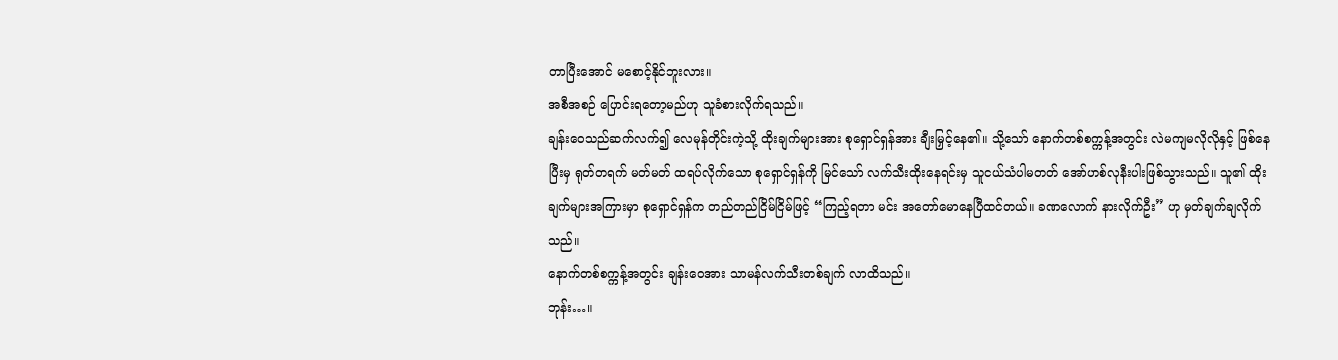တာပြီးအောင် မစောင့်နိုင်ဘူးလား။
အစီအစဉ် ပြောင်းရတော့မည်ဟု သူခံစားလိုက်ရသည်။
ချန်းဝေသည်ဆက်လက်၍ လေမုန်တိုင်းကဲ့သို့ ထိုးချက်များအား စုရှောင်ရှန်အား ချီးမြှင့်နေ၏။ သို့သော် နောက်တစ်စက္ကန့်အတွင်း လဲမကျမလိုလိုနှင့် ဖြစ်နေပြီးမှ ရုတ်တရက် မတ်မတ် ထရပ်လိုက်သော စုရှောင်ရှန်ကို မြင်သော် လက်သီးထိုးနေရင်းမှ သူငယ်သံပါမတတ် အော်ဟစ်လုနီးပါးဖြစ်သွားသည်။ သူ၏ ထိုးချက်များအကြားမှာ စုရှောင်ရှန်က တည်တည်ငြိမ်ငြိမ်ဖြင့် “ကြည့်ရတာ မင်း အတော်မောနေပြီထင်တယ်။ ခဏလောက် နားလိုက်ဦး” ဟု မှတ်ချက်ချလိုက်သည်။
နောက်တစ်စက္ကန့်အတွင်း ချန်းဝေအား သာမန်လက်သီးတစ်ချက် လာထိသည်။
ဘုန်း…။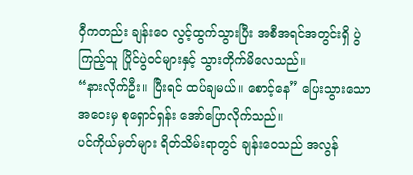ဝှီကတည်း ချန်းဝေ လွင့်ထွက်သွားပြီး အစီအရင်အတွင်းရှိ ပွဲကြည့်သူ ပြိုင်ပွဲ၀င်များနှင့် သွားတိုက်မိလေသည်။
“နားလိုက်ဦး။ ပြီးရင် ထပ်ချမယ်။ စောင့်နေ” ပြေးသွားသော အဝေးမှ စုရှောင်ရှန်း အော်ပြောလိုက်သည်။
ပင်ကိုယ်မှတ်များ ရိတ်သိမ်းရာတွင် ချန်းဝေသည် အလွန်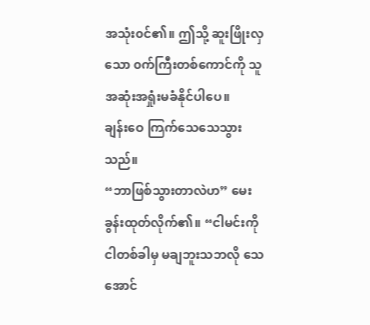အသုံး၀င်၏။ ဤသို့ ဆူးဖြိုးလှသော ၀က်ကြီးတစ်ကောင်ကို သူအဆုံးအရှုံးမခံနိုင်ပါပေ။
ချန်းဝေ ကြက်သေသေသွားသည်။
“ဘာဖြစ်သွားတာလဲဟ” မေးခွန်းထုတ်လိုက်၏။ “ငါမင်းကို ငါတစ်ခါမှ မချဘူးသဘလို သေအောင်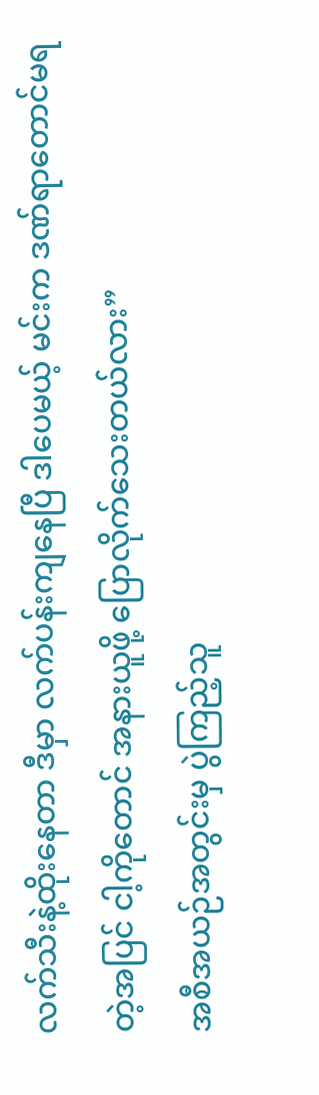လက်သီးနဲ့ထိုးနေတာ ဒီမှာ လက်ပန်းကျနေပြီ ဒါပေမယ့် မင်းက ဒဏ်ရာတောင်မရတဲ့အပြင် ငါ့ကိုတောင် အနားယူဖို့ ပြောလိုက်သေးတယ်လား”
အစီအယဉ်အတွင်းမှ ပွဲကြည့်သူ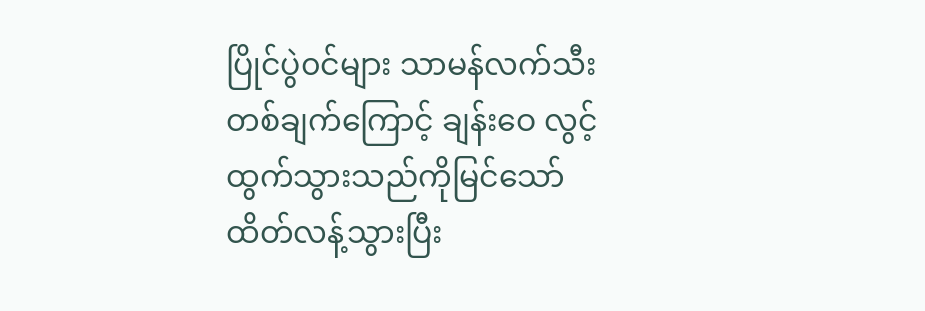ပြိုင်ပွဲ၀င်များ သာမန်လက်သီးတစ်ချက်ကြောင့် ချန်းဝေ လွင့်ထွက်သွားသည်ကိုမြင်သော် ထိတ်လန့်သွားပြီး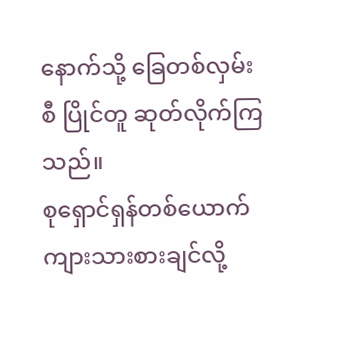နောက်သို့ ခြေတစ်လှမ်းစီ ပြိုင်တူ ဆုတ်လိုက်ကြသည်။
စုရှောင်ရှန်တစ်ယောက် ကျားသားစားချင်လို့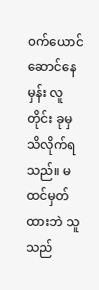၀က်ယောင်ဆောင်နေမှန်း လူတိုင်း ခုမှ သိလိုက်ရသည်။ မထင်မှတ်ထားဘဲ သူသည်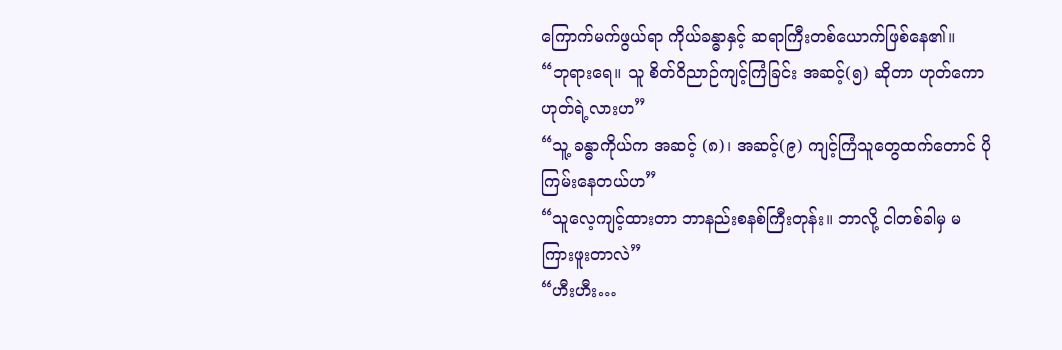ကြောက်မက်ဖွယ်ရာ ကိုယ်ခန္ဓာနှင့် ဆရာကြီးတစ်ယောက်ဖြစ်နေ၏။
“ဘုရားရေ။ သူ စိတ်ဝိညာဉ်ကျင့်ကြံခြင်း အဆင့်(၅) ဆိုတာ ဟုတ်ကော ဟုတ်ရဲ့လားဟ”
“သူ့ ခန္ဓာကိုယ်က အဆင့် (၈)၊ အဆင့်(၉) ကျင့်ကြံသူတွေထက်တောင် ပိုကြမ်းနေတယ်ဟ”
“သူလေ့ကျင့်ထားတာ ဘာနည်းစနစ်ကြီးတုန်း။ ဘာလို့ ငါတစ်ခါမှ မကြားဖူးတာလဲ”
“ဟီးဟီး…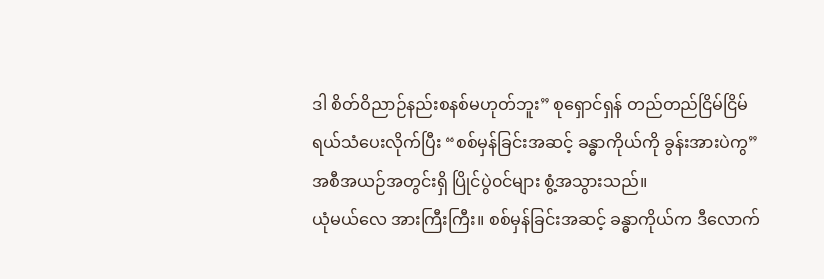ဒါ စိတ်ဝိညာဉ်နည်းစနစ်မဟုတ်ဘူး” စုရှောင်ရှန် တည်တည်ငြိမ်ငြိမ် ရယ်သံပေးလိုက်ပြီး “စစ်မှန်ခြင်းအဆင့် ခန္ဓာကိုယ်ကို ခွန်းအားပဲကွ”
အစီအယဉ်အတွင်းရှိ ပြိုင်ပွဲ၀င်များ စွံ့အသွားသည်။
ယုံမယ်လေ အားကြီးကြီး။ စစ်မှန်ခြင်းအဆင့် ခန္ဓာကိုယ်က ဒီလောက်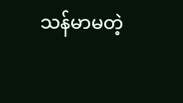သန်မာမတဲ့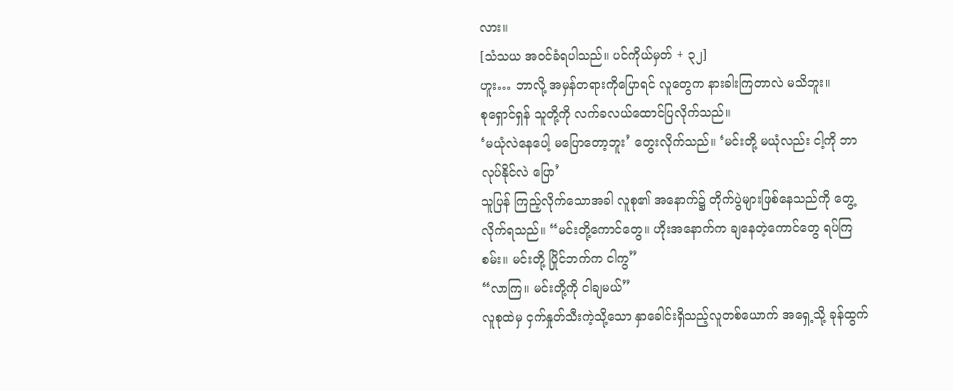လား။
[သံသယ အ၀င်ခံရပါသည်။ ပင်ကိုယ်မှတ် + ၃၂]
ဟူး… ဘာလို့ အမှန်တရားကိုပြောရင် လူတွေက နားခါးကြတာလဲ မသိဘူး။
စုရှောင်ရှန် သူတို့ကို လက်ခလယ်ထောင်ပြလိုက်သည်။
‘မယုံလဲနေပေါ့ မပြောတော့ဘူး’ တွေးလိုက်သည်။ ‘မင်းတို့ မယုံလည်း ငါ့ကို ဘာလုပ်နိုင်လဲ ပြော’
သူပြန် ကြည့်လိုက်သောအခါ လူစု၏ အနောက်၌ တိုက်ပွဲများဖြစ်နေသည်ကို တွေ့လိုက်ရသည်။ “မင်းတို့ကောင်တွေ။ ဟိုးအနောက်က ချနေတဲ့ကောင်တွေ ရပ်ကြစမ်း။ မင်းတို့ ပြိုင်ဘက်က ငါကွ”
“လာကြ။ မင်းတို့ကို ငါချမယ်”
လူစုထဲမှ ငှက်နှုတ်သီးကဲ့သို့သော နှာခေါင်းရှိသည့်လူတစ်ယောက် အရှေ့သို့ ခုန်ထွက်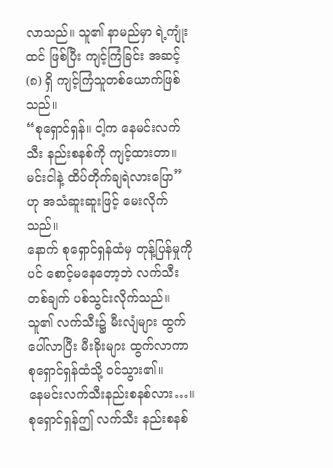လာသည်။ သူ၏ နာမည်မှာ ရဲ့ကျုံးထင် ဖြစ်ပြီး ကျင့်ကြံခြင်း အဆင့် (၈) ရှိ ကျင့်ကြံသူတစ်ယောက်ဖြစ်သည်။
“စုရှောင်ရှန်။ ငါ့က နေမင်းလက်သီး နည်းစနစ်ကို ကျင့်ထားတာ။ မင်းငါနဲ့ ထိပ်တိုက်ချရဲလားပြော” ဟု အသံဆူးဆူးဖြင့် မေးလိုက်သည်။
နောက် စုရှောင်ရှန်ထံမှ တုန့်ပြန်မှုကိုပင် စောင့်မနေတော့ဘဲ လက်သီးတစ်ချက် ပစ်သွင်းလိုက်သည်။ သူ၏ လက်သီး၌ မီးလျံများ ထွက်ပေါ်လာပြီး မီးခိုးများ ထွက်လာကာ စုရှောင်ရှန်ထံသို့ ၀င်သွား၏။
နေမင်းလက်သီးနည်းစနစ်လား…။
စုရှောင်ရှန်ဤ လက်သီး နည်းစနစ်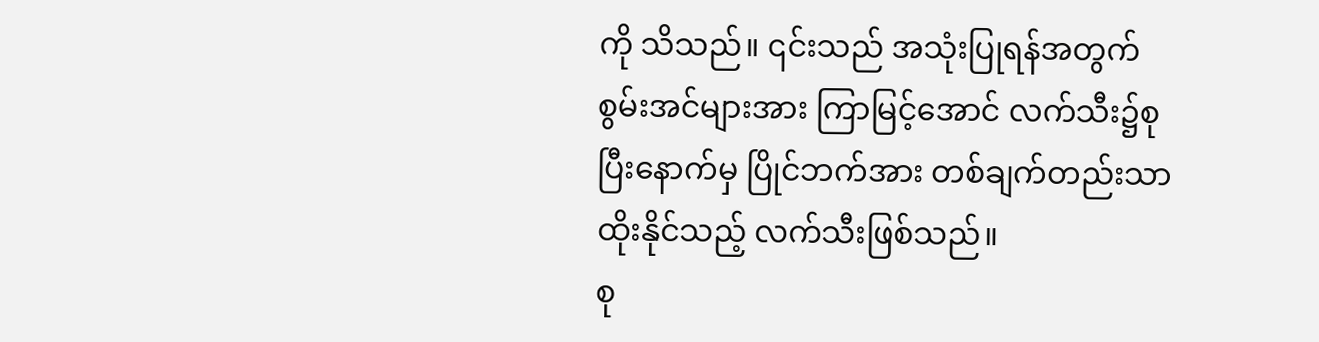ကို သိသည်။ ၎င်းသည် အသုံးပြုရန်အတွက် စွမ်းအင်များအား ကြာမြင့်အောင် လက်သီး၌စုပြီးနောက်မှ ပြိုင်ဘက်အား တစ်ချက်တည်းသာ ထိုးနိုင်သည့် လက်သီးဖြစ်သည်။
စု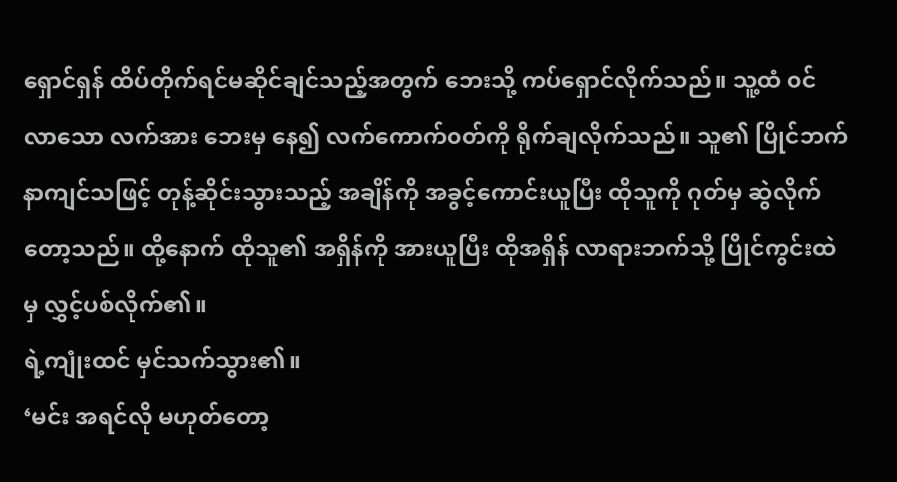ရှောင်ရှန် ထိပ်တိုက်ရင်မဆိုင်ချင်သည့်အတွက် ဘေးသို့ ကပ်ရှောင်လိုက်သည်။ သူ့ထံ ၀င်လာသော လက်အား ဘေးမှ နေ၍ လက်ကောက်၀တ်ကို ရိုက်ချလိုက်သည်။ သူ၏ ပြိုင်ဘက် နာကျင်သဖြင့် တုန့်ဆိုင်းသွားသည့် အချိန်ကို အခွင့်ကောင်းယူပြီး ထိုသူကို ဂုတ်မှ ဆွဲလိုက် တော့သည်။ ထို့နောက် ထိုသူ၏ အရှိန်ကို အားယူပြီး ထိုအရှိန် လာရားဘက်သို့ ပြိုင်ကွင်းထဲမှ လွှင့်ပစ်လိုက်၏။
ရဲ့ကျုံးထင် မှင်သက်သွား၏။
‘မင်း အရင်လို မဟုတ်တော့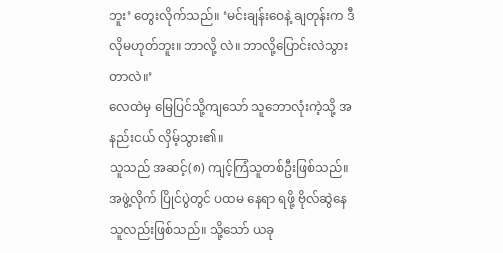ဘူး’ တွေးလိုက်သည်။ ‘မင်းချန်းဝေနဲ့ ချတုန်းက ဒီလိုမဟုတ်ဘူး။ ဘာလို့ လဲ။ ဘာလို့ပြောင်းလဲသွားတာလဲ။’
လေထဲမှ မြေပြင်သို့ကျသော် သူဘောလုံးကဲ့သို့ အနည်းငယ် လှိမ့်သွား၏။
သူသည် အဆင့်(၈) ကျင့်ကြံသူတစ်ဦးဖြစ်သည်။ အဖွဲ့လိုက် ပြိုင်ပွဲတွင် ပထမ နေရာ ရဖို့ ဗိုလ်ဆွဲနေသူလည်းဖြစ်သည်။ သို့သော် ယခု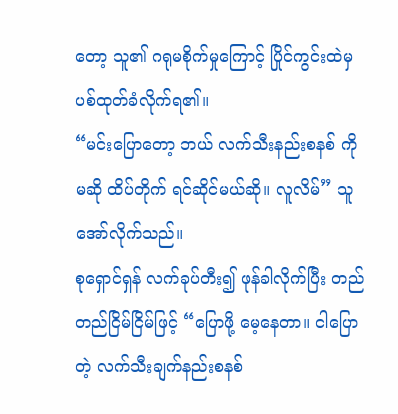တော့ သူ၏ ဂရုမစိုက်မှုကြောင့် ပြိုင်ကွင်းထဲမှ ပစ်ထုတ်ခံလိုက်ရ၏။
“မင်းပြောတော့ ဘယ် လက်သီးနည်းစနစ် ကိုမဆို ထိပ်တိုက် ရင်ဆိုင်မယ်ဆို။ လူလိမ်” သူအော်လိုက်သည်။
စုရှောင်ရှန် လက်ခုပ်တီး၍ ဖုန်ခါလိုက်ပြီး တည်တည်ငြိမ်ငြိမ်ဖြင့် “ပြောဖို့ မေ့နေတာ။ ငါပြောတဲ့ လက်သီးချက်နည်းစနစ်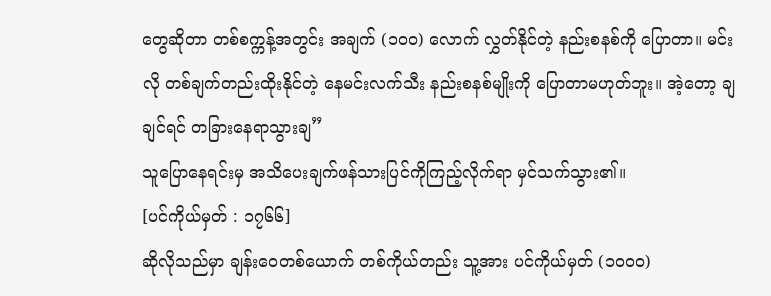တွေဆိုတာ တစ်စက္ကန့်အတွင်း အချက် (၁၀၀) လောက် လွှတ်နိုင်တဲ့ နည်းစနစ်ကို ပြောတာ။ မင်းလို တစ်ချက်တည်းထိုးနိုင်တဲ့ နေမင်းလက်သီး နည်းစနစ်မျိုးကို ပြောတာမဟုတ်ဘူး။ အဲ့တော့ ချ ချင်ရင် တခြားနေရာသွားချ”
သူပြောနေရင်းမှ အသိပေးချက်ဖန်သားပြင်ကိုကြည့်လိုက်ရာ မှင်သက်သွား၏။
[ပင်ကိုယ်မှတ် : ၁၇၆၆]
ဆိုလိုသည်မှာ ချန်းဝေတစ်ယောက် တစ်ကိုယ်တည်း သူ့အား ပင်ကိုယ်မှတ် (၁၀၀၀)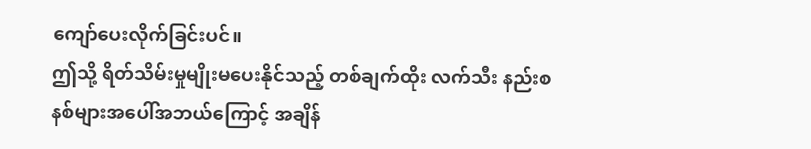ကျော်ပေးလိုက်ခြင်းပင်။
ဤသို့ ရိတ်သိမ်းမှုမျိုးမပေးနိုင်သည့် တစ်ချက်ထိုး လက်သီး နည်းစနစ်များအပေါ်အဘယ်ကြောင့် အချိန်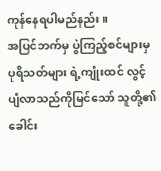ကုန်နေရပါမည်နည်း။
အပြင်ဘက်မှ ပွဲကြည့်စင်များမှ ပုရိသတ်များ ရဲ့ကျုံးထင် လွင့်ပျံလာသည်ကိုမြင်သော် သူတို့၏ ခေါင်း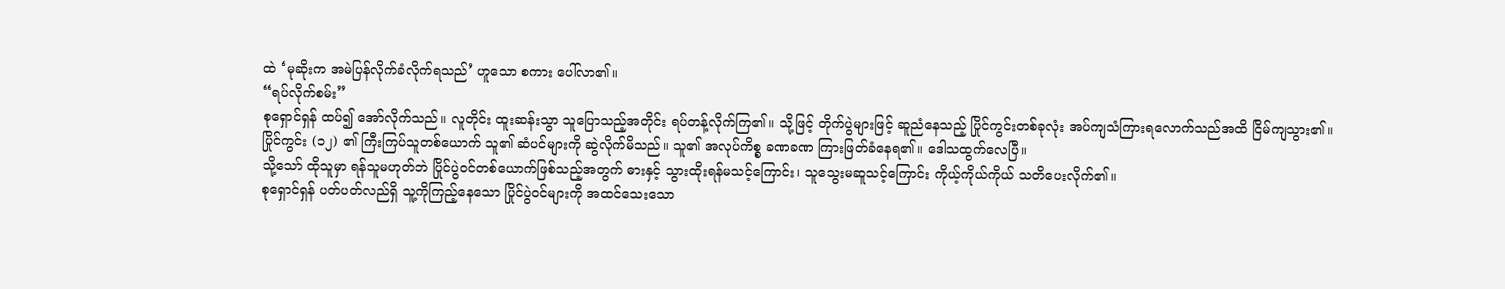ထဲ ‘မုဆိုးက အမဲပြန်လိုက်ခံလိုက်ရသည်’ ဟူသော စကား ပေါ်လာ၏။
“ရပ်လိုက်စမ်း”
စုရှောင်ရှန် ထပ်၍ အော်လိုက်သည်။ လူတိုင်း ထူးဆန်းသွာ သူပြောသည့်အတိုင်း ရပ်တန့်လိုက်ကြ၏။ သို့ဖြင့် တိုက်ပွဲများဖြင့် ဆူညံနေသည့် ပြိုင်ကွင်းတစ်ခုလုံး အပ်ကျသံကြားရလောက်သည်အထိ ငြိမ်ကျသွား၏။
ပြိုင်ကွင်း (၁၂) ၏ ကြီးကြပ်သူတစ်ယောက် သူ၏ ဆံပင်များကို ဆွဲလိုက်မိသည်။ သူ၏ အလုပ်ကိစ္စ ခဏခဏ ကြားဖြတ်ခံနေရ၏။ ဒေါသထွက်လေပြီ။
သို့သော် ထိုသူမှာ ရန်သူမဟုတ်ဘဲ ပြိုင်ပွဲ၀င်တစ်ယောက်ဖြစ်သည့်အတွက် ဓားနှင့် သွားထိုးရန်မသင့်ကြောင်း၊ သူသွေးမဆူသင့်ကြောင်း ကိုယ့်ကိုယ်ကိုယ် သတိပေးလိုက်၏။
စုရှောင်ရှန် ပတ်ပတ်လည်ရှိ သူ့ကိုကြည့်နေသော ပြိုင်ပွဲဝင်များကို အထင်သေးသော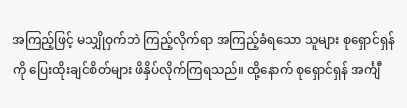အကြည့်ဖြင့် မသျှိုဝှက်ဘဲ ကြည့်လိုက်ရာ အကြည့်ခံရသော သူများ စုရှောင်ရှန်ကို ပြေးထိုးချင်စိတ်များ ဖိနှိပ်လိုက်ကြရသည်။ ထို့နောက် စုရှောင်ရှန် အင်္ကျီ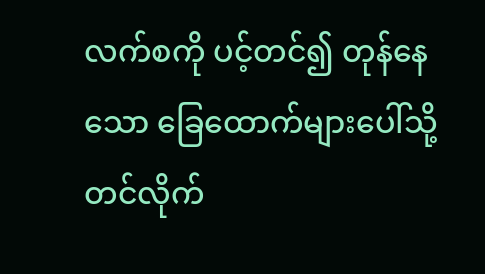လက်စကို ပင့်တင်၍ တုန်နေသော ခြေထောက်များပေါ်သို့ တင်လိုက်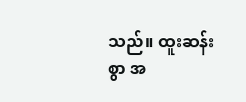သည်။ ထူးဆန်းစွာ အ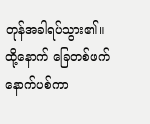တုန်အခါရပ်သွား၏။ ထို့နောက် ခြေတစ်ဖက်နောက်ပစ်ကာ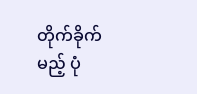တိုက်ခိုက်မည့် ပုံ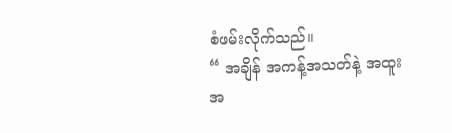စံဖမ်းလိုက်သည်။
“ အချိန် အကန့်အသတ်နဲ့ အထူး အ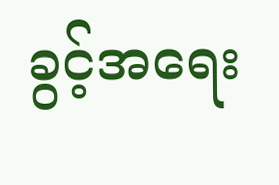ခွင့်အရေး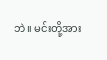ဘဲ။ မင်းတို့အား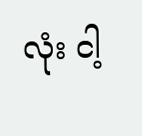လုံး ငါ့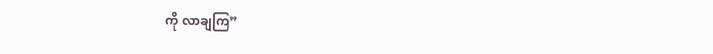ကို လာချကြ”